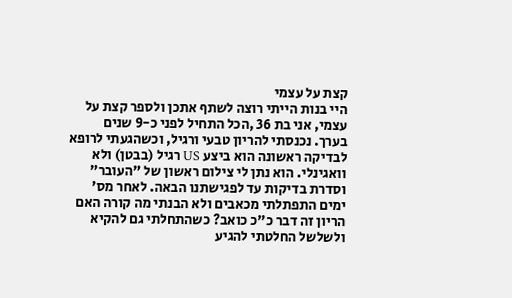קצת על עצמי
היי בנות הייתי רוצה לשתף אתכן ולספר קצת על עצמי, אני בת 36 ,הכל התחיל לפני כ-9 שנים בערך. נכנסתי להריון טבעי ורגיל, וכשהגעתי לרופא לבדיקה ראשונה הוא ביצע US רגיל (בבטן) ולא וואגינלי. הוא נתן לי צילום ראשון של "העובר" וסדרת בדיקות עד לפגישתנו הבאה. לאחר מס' ימים התפתלתי מכאבים ולא הבנתי מה קורה האם הריון זה דבר כ"כ כואב? כשהתחלתי גם להקיא ולשלשל החלטתי להגיע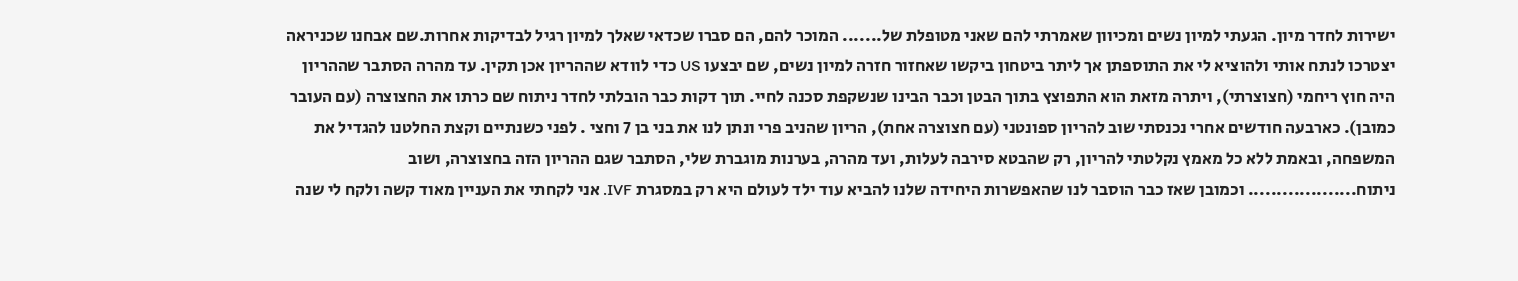ישירות לחדר מיון. הגעתי למיון נשים ומכיוון שאמרתי להם שאני מטופלת של....... המוכר להם, הם סברו שכדאי שאלך למיון רגיל לבדיקות אחרות.שם אבחנו שכניראה יצטרכו לנתח אותי ולהוציא לי את התוספתן אך ליתר ביטחון ביקשו שאחזור חזרה למיון נשים, שם יבצעו US כדי לוודא שההריון אכן תקין. עד מהרה הסתבר שההריון היה חוץ ריחמי (חצוצרתי), ויתרה מזאת הוא התפוצץ בתוך הבטן וכבר הבינו שנשקפת סכנה לחיי. תוך דקות כבר הובלתי לחדר ניתוח שם כרתו את החצוצרה (עם העובר כמובן). כארבעה חודשים אחרי נכנסתי שוב להריון ספונטני (עם חצוצרה אחת), הריון שהניב פרי ונתן לנו את בני בן 7 וחצי . לפני כשנתיים וקצת החלטנו להגדיל את המשפחה, ובאמת ללא כל מאמץ נקלטתי להריון, רק שהבטא סירבה לעלות, ועד מהרה, בערנות מוגברת שלי, הסתבר שגם ההריון הזה בחצוצרה, ושוב ניתוח................... וכמובן שאז כבר הוסבר לנו שהאפשרות היחידה שלנו להביא עוד ילד לעולם היא רק במסגרת IVF. אני לקחתי את העניין מאוד קשה ולקח לי שנה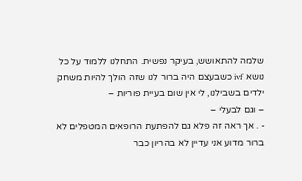שלמה להתאושש, בעיקר נפשית. התחלנו ללמוד על כל נושא ivf כשבעצם היה ברור לנו שזה הולך להיות משחק ילדים בשבילנו, לי אין שום בעיית פוריות –
– וגם לבעלי –
- . אך ראה זה פלא גם להפתעת הרופאים המטפלים לא ברור מדוע אני עדיין לא בהריון כבר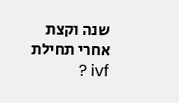שנה וקצת אחרי תחילת ivf ?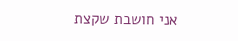אני חושבת שקצת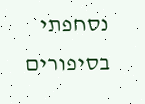נסחפתי בסיפורים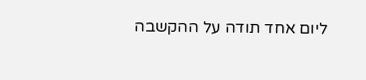ליום אחד תודה על ההקשבה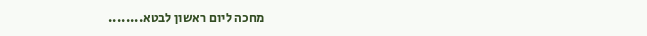מחכה ליום ראשון לבטא........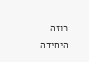רוזה היחידה